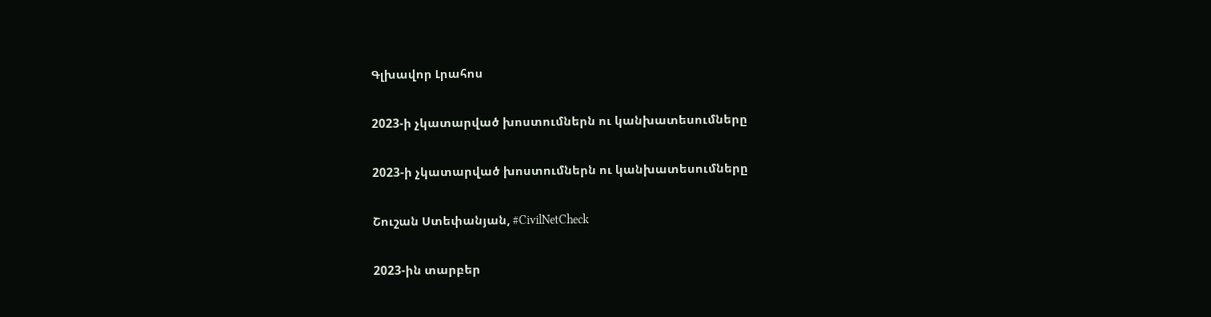Գլխավոր Լրահոս

2023-ի չկատարված խոստումներն ու կանխատեսումները

2023-ի չկատարված խոստումներն ու կանխատեսումները

Շուշան Ստեփանյան, #CivilNetCheck

2023-ին տարբեր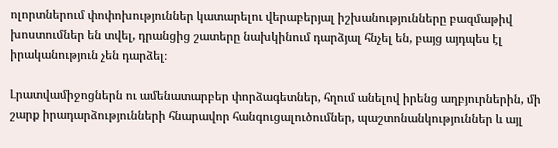ոլորտներում փոփոխություններ կատարելու վերաբերյալ իշխանությունները բազմաթիվ խոստումներ են տվել, դրանցից շատերը նախկինում դարձյալ հնչել են, բայց այդպես էլ իրականություն չեն դարձել։

Լրատվամիջոցներն ու ամենատարբեր փորձագետներ, հղում անելով իրենց աղբյուրներին, մի շարք իրադարձությունների հնարավոր հանգուցալուծումներ, պաշտոնանկություններ և այլ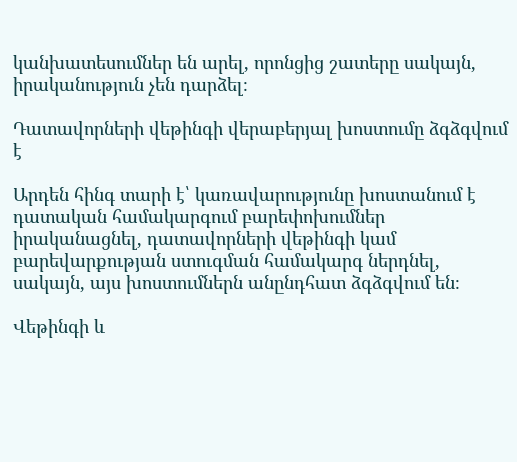կանխատեսումներ են արել, որոնցից շատերը սակայն, իրականություն չեն դարձել։

Դատավորների վեթինգի վերաբերյալ խոստումը ձգձգվում է

Արդեն հինգ տարի է՝ կառավարությունը խոստանում է դատական համակարգում բարեփոխումներ իրականացնել, դատավորների վեթինգի կամ բարեվարքության ստուգման համակարգ ներդնել, սակայն, այս խոստումներն անընդհատ ձգձգվում են։

Վեթինգի և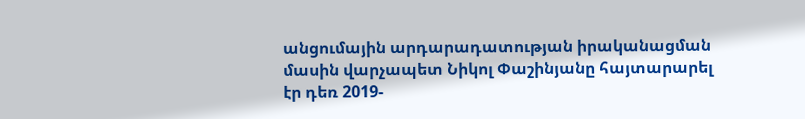անցումային արդարադատության իրականացման մասին վարչապետ Նիկոլ Փաշինյանը հայտարարել էր դեռ 2019-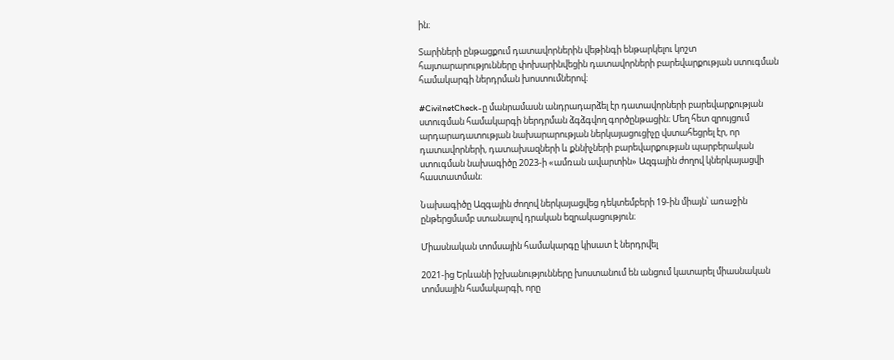ին։

Տարիների ընթացքում դատավորներին վեթինգի ենթարկելու կոշտ հայտարարությունները փոխարինվեցին դատավորների բարեվարքության ստուգման համակարգի ներդրման խոստումներով։

#CivilnetCheck-ը մանրամասն անդրադարձել էր դատավորների բարեվարքության ստուգման համակարգի ներդրման ձգձգվող գործընթացին։ Մեղ հետ զրույցում արդարադատության նախարարության ներկայացուցիչը վստահեցրել էր, որ դատավորների, դատախազների և քննիչների բարեվարքության պարբերական ստուգման նախագիծը 2023-ի «ամռան ավարտին» Ազգային ժողով կներկայացվի հաստատման։

Նախագիծը Ազգային ժողով ներկայացվեց դեկտեմբերի 19-ին միայն՝ առաջին ընթերցմամբ ստանալով դրական եզրակացություն։

Միասնական տոմսային համակարգը կիսատ է ներդրվել

2021-ից Երևանի իշխանությունները խոստանում են անցում կատարել միասնական տոմսային համակարգի, որը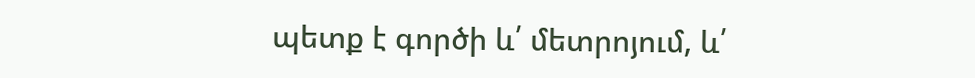պետք է գործի և՛ մետրոյում, և՛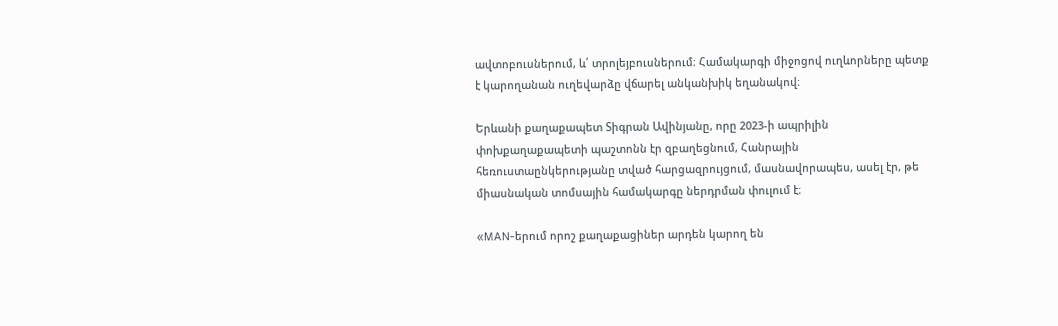ավտոբուսներում, և՛ տրոլեյբուսներում։ Համակարգի միջոցով ուղևորները պետք է կարողանան ուղեվարձը վճարել անկանխիկ եղանակով։

Երևանի քաղաքապետ Տիգրան Ավինյանը, որը 2023-ի ապրիլին փոխքաղաքապետի պաշտոնն էր զբաղեցնում, Հանրային հեռուստաընկերությանը տված հարցազրույցում, մասնավորապես, ասել էր, թե միասնական տոմսային համակարգը ներդրման փուլում է։

«MAN-երում որոշ քաղաքացիներ արդեն կարող են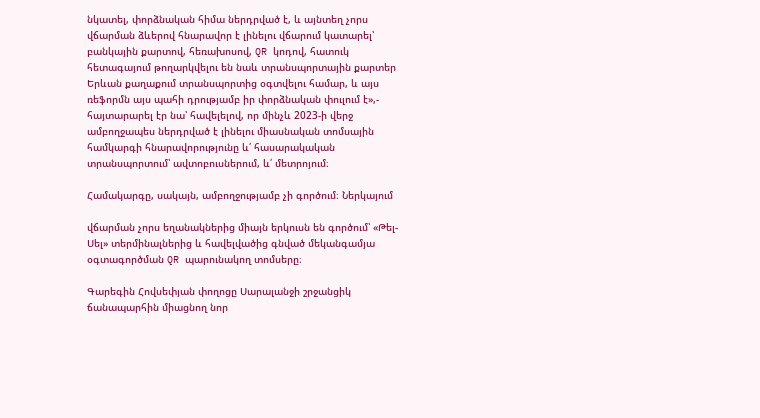նկատել, փորձնական հիմա ներդրված է, և այնտեղ չորս վճարման ձևերով հնարավոր է լինելու վճարում կատարել՝ բանկային քարտով, հեռախոսով, QR կոդով, հատուկ հետագայում թողարկվելու են նաև տրանսպորտային քարտեր Երևան քաղաքում տրանսպորտից օգտվելու համար, և այս ռեֆորմն այս պահի դրությամբ իր փորձնական փուլում է»,- հայտարարել էր նա՝ հավելելով, որ մինչև 2023-ի վերջ ամբողջապես ներդրված է լինելու միասնական տոմսային համկարգի հնարավորությունը և՛ հասարակական տրանսպորտում՝ ավտոբուսներում, և՛ մետրոյում։

Համակարգը, սակայն, ամբողջությամբ չի գործում։ Ներկայում

վճարման չորս եղանակներից միայն երկուսն են գործում՝ «Թել-Սել» տերմինալներից և հավելվածից գնված մեկանգամյա օգտագործման QR պարունակող տոմսերը։

Գարեգին Հովսեփյան փողոցը Սարալանջի շրջանցիկ ճանապարհին միացնող նոր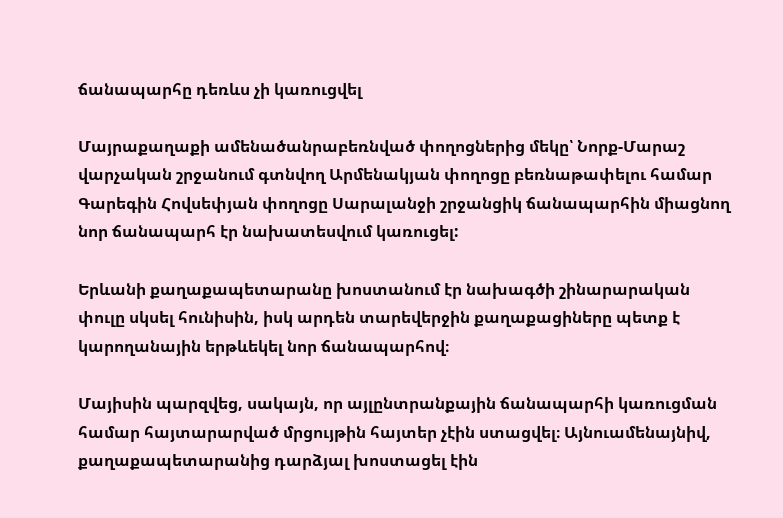ճանապարհը դեռևս չի կառուցվել

Մայրաքաղաքի ամենածանրաբեռնված փողոցներից մեկը՝ Նորք-Մարաշ վարչական շրջանում գտնվող Արմենակյան փողոցը բեռնաթափելու համար Գարեգին Հովսեփյան փողոցը Սարալանջի շրջանցիկ ճանապարհին միացնող նոր ճանապարհ էր նախատեսվում կառուցել:

Երևանի քաղաքապետարանը խոստանում էր նախագծի շինարարական փուլը սկսել հունիսին, իսկ արդեն տարեվերջին քաղաքացիները պետք է կարողանային երթևեկել նոր ճանապարհով։

Մայիսին պարզվեց, սակայն, որ այլընտրանքային ճանապարհի կառուցման համար հայտարարված մրցույթին հայտեր չէին ստացվել։ Այնուամենայնիվ, քաղաքապետարանից դարձյալ խոստացել էին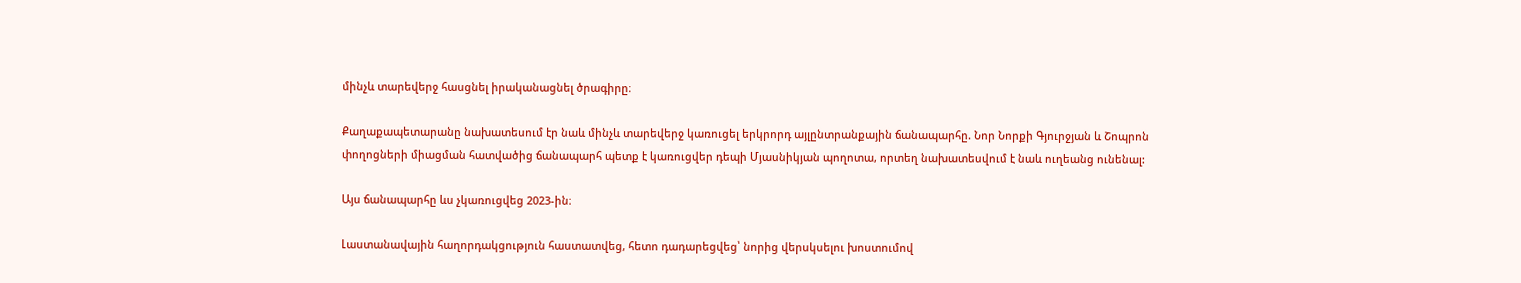մինչև տարեվերջ հասցնել իրականացնել ծրագիրը։

Քաղաքապետարանը նախատեսում էր նաև մինչև տարեվերջ կառուցել երկրորդ այլընտրանքային ճանապարհը. Նոր Նորքի Գյուրջյան և Շոպրոն փողոցների միացման հատվածից ճանապարհ պետք է կառուցվեր դեպի Մյասնիկյան պողոտա, որտեղ նախատեսվում է նաև ուղեանց ունենալ:

Այս ճանապարհը ևս չկառուցվեց 2023-ին։

Լաստանավային հաղորդակցություն հաստատվեց, հետո դադարեցվեց՝ նորից վերսկսելու խոստումով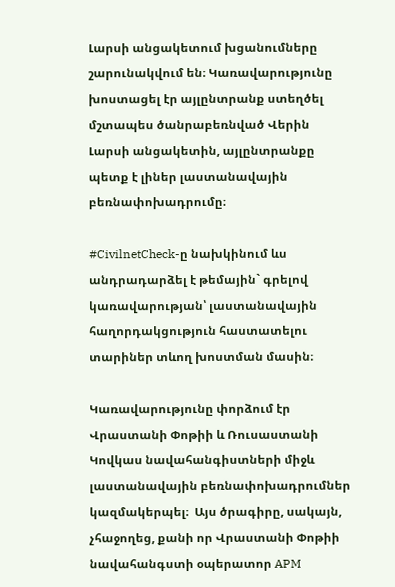Լարսի անցակետում խցանումները շարունակվում են։ Կառավարությունը խոստացել էր այլընտրանք ստեղծել մշտապես ծանրաբեռնված Վերին Լարսի անցակետին, այլընտրանքը պետք է լիներ լաստանավային բեռնափոխադրումը։

#CivilnetCheck-ը նախկինում ևս անդրադարձել է թեմային` գրելով կառավարության՝ լաստանավային հաղորդակցություն հաստատելու տարիներ տևող խոստման մասին։

Կառավարությունը փորձում էր Վրաստանի Փոթիի և Ռուսաստանի Կովկաս նավահանգիստների միջև լաստանավային բեռնափոխադրումներ կազմակերպել։  Այս ծրագիրը, սակայն, չհաջողեց, քանի որ Վրաստանի Փոթիի նավահանգստի օպերատոր APM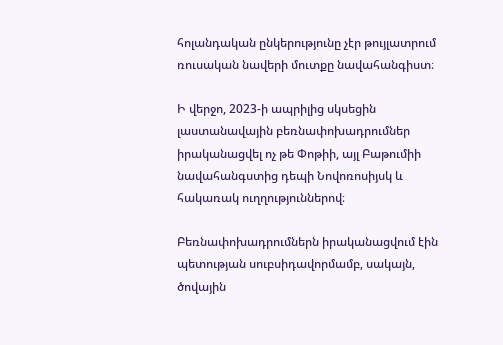հոլանդական ընկերությունը չէր թույլատրում ռուսական նավերի մուտքը նավահանգիստ։

Ի վերջո, 2023-ի ապրիլից սկսեցին լաստանավային բեռնափոխադրումներ իրականացվել ոչ թե Փոթիի, այլ Բաթումիի նավահանգստից դեպի Նովոռոսիյսկ և հակառակ ուղղություններով։

Բեռնափոխադրումներն իրականացվում էին պետության սուբսիդավորմամբ, սակայն, ծովային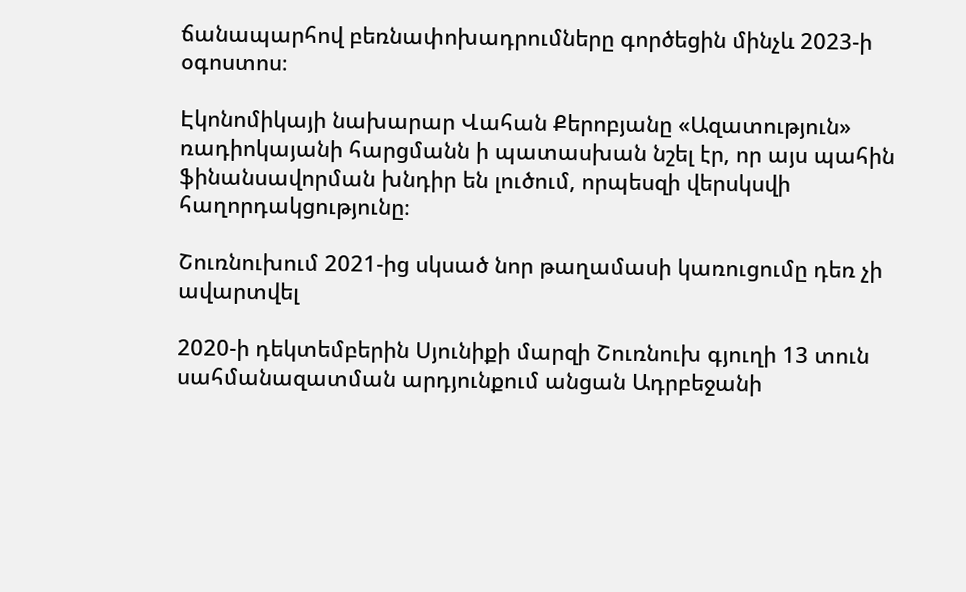ճանապարհով բեռնափոխադրումները գործեցին մինչև 2023-ի օգոստոս։

Էկոնոմիկայի նախարար Վահան Քերոբյանը «Ազատություն» ռադիոկայանի հարցմանն ի պատասխան նշել էր, որ այս պահին ֆինանսավորման խնդիր են լուծում, որպեսզի վերսկսվի հաղորդակցությունը։

Շուռնուխում 2021-ից սկսած նոր թաղամասի կառուցումը դեռ չի ավարտվել

2020-ի դեկտեմբերին Սյունիքի մարզի Շուռնուխ գյուղի 13 տուն սահմանազատման արդյունքում անցան Ադրբեջանի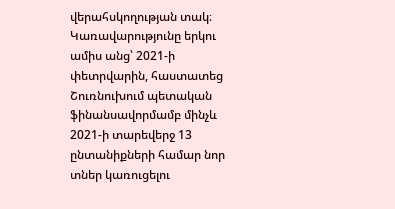վերահսկողության տակ։ Կառավարությունը երկու ամիս անց՝ 2021-ի փետրվարին, հաստատեց Շուռնուխում պետական ֆինանսավորմամբ մինչև 2021-ի տարեվերջ 13 ընտանիքների համար նոր տներ կառուցելու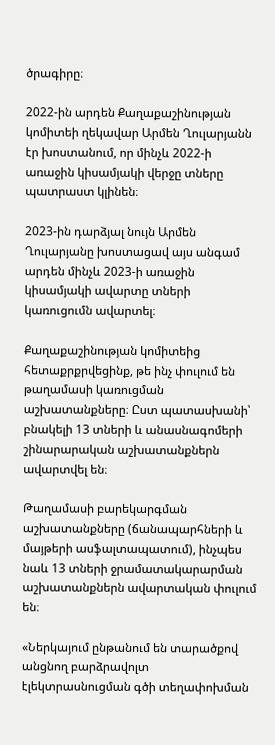ծրագիրը։

2022-ին արդեն Քաղաքաշինության կոմիտեի ղեկավար Արմեն Ղուլարյանն էր խոստանում, որ մինչև 2022-ի առաջին կիսամյակի վերջը տները պատրաստ կլինեն։

2023-ին դարձյալ նույն Արմեն Ղուլարյանը խոստացավ այս անգամ արդեն մինչև 2023-ի առաջին կիսամյակի ավարտը տների կառուցումն ավարտել։

Քաղաքաշինության կոմիտեից հետաքրքրվեցինք, թե ինչ փուլում են թաղամասի կառուցման աշխատանքները։ Ըստ պատասխանի՝  բնակելի 13 տների և անասնագոմերի շինարարական աշխատանքներն ավարտվել են։

Թաղամասի բարեկարգման աշխատանքները (ճանապարհների և մայթերի ասֆալտապատում), ինչպես նաև 13 տների ջրամատակարարման աշխատանքներն ավարտական փուլում են։

«Ներկայում ընթանում են տարածքով անցնող բարձրավոլտ էլեկտրասնուցման գծի տեղափոխման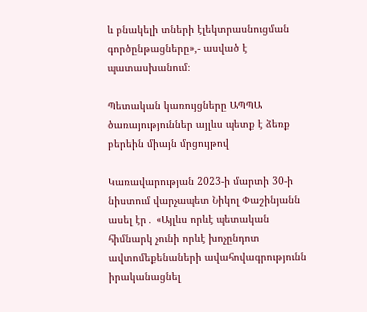և բնակելի տների էլեկտրասնուցման գործընթացները»,- ասված է պատասխանում։

Պետական կառույցները ԱՊՊԱ ծառայություններ այլևս պետք է ձեռք բերեին միայն մրցույթով

Կառավարության 2023-ի մարտի 30-ի նիստում վարչապետ Նիկոլ Փաշինյանն ասել էր․ «Այլևս որևէ պետական հիմնարկ չունի որևէ խոչընդոտ ավտոմեքենաների ավահովագրությունն իրականացնել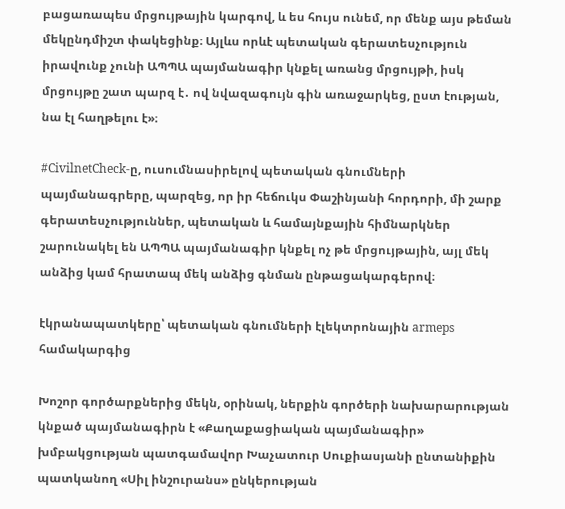բացառապես մրցույթային կարգով, և ես հույս ունեմ, որ մենք այս թեման մեկընդմիշտ փակեցինք։ Այլևս որևէ պետական գերատեսչություն իրավունք չունի ԱՊՊԱ պայմանագիր կնքել առանց մրցույթի, իսկ մրցույթը շատ պարզ է․ ով նվազագույն գին առաջարկեց, ըստ էության, նա էլ հաղթելու է»։

#CivilnetCheck-ը, ուսումնասիրելով պետական գնումների պայմանագրերը, պարզեց, որ իր հեճուկս Փաշինյանի հորդորի, մի շարք գերատեսչություններ, պետական և համայնքային հիմնարկներ շարունակել են ԱՊՊԱ պայմանագիր կնքել ոչ թե մրցույթային, այլ մեկ անձից կամ հրատապ մեկ անձից գնման ընթացակարգերով։

էկրանապատկերը՝ պետական գնումների էլեկտրոնային armeps համակարգից

Խոշոր գործարքներից մեկն, օրինակ, ներքին գործերի նախարարության կնքած պայմանագիրն է «Քաղաքացիական պայմանագիր» խմբակցության պատգամավոր Խաչատուր Սուքիասյանի ընտանիքին պատկանող «Սիլ ինշուրանս» ընկերության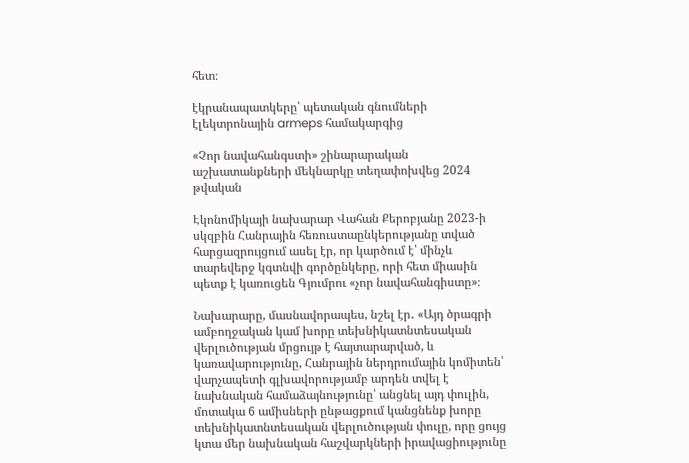հետ։

էկրանապատկերը՝ պետական գնումների էլեկտրոնային armeps համակարգից

«Չոր նավահանգստի» շինարարական աշխատանքների մեկնարկը տեղափոխվեց 2024 թվական

Էկոնոմիկայի նախարար Վահան Քերոբյանը 2023-ի սկզբին Հանրային հեռուստաընկերությանը տված հարցազրույցում ասել էր, որ կարծում է՝ մինչև տարեվերջ կգտնվի գործընկերը, որի հետ միասին պետք է կառուցեն Գյումրու «չոր նավահանգիստը»։

Նախարարը, մասնավորապես, նշել էր․ «Այդ ծրագրի ամբողջական կամ խորը տեխնիկատնտեսական վերլուծության մրցույթ է հայտարարված, և կառավարությունը, Հանրային ներդրումային կոմիտեն՝ վարչապետի գլխավորությամբ արդեն տվել է նախնական համաձայնությունը՝ անցնել այդ փուլին, մոտակա 6 ամիսների ընթացքում կանցնենք խորը տեխնիկատնտեսական վերլուծության փուլը, որը ցույց կտա մեր նախնական հաշվարկների իրավացիությունը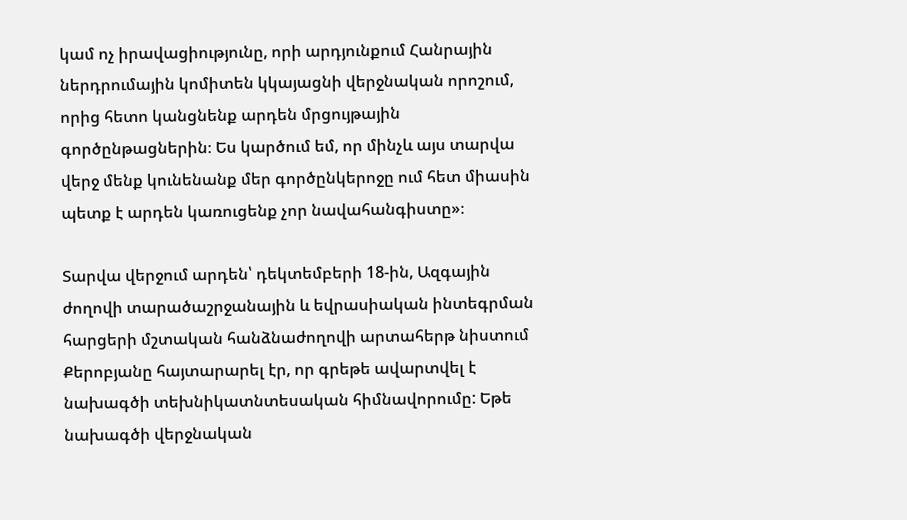կամ ոչ իրավացիությունը, որի արդյունքում Հանրային ներդրումային կոմիտեն կկայացնի վերջնական որոշում, որից հետո կանցնենք արդեն մրցույթային գործընթացներին։ Ես կարծում եմ, որ մինչև այս տարվա վերջ մենք կունենանք մեր գործընկերոջը ում հետ միասին պետք է արդեն կառուցենք չոր նավահանգիստը»։

Տարվա վերջում արդեն՝ դեկտեմբերի 18-ին, Ազգային ժողովի տարածաշրջանային և եվրասիական ինտեգրման հարցերի մշտական հանձնաժողովի արտահերթ նիստում Քերոբյանը հայտարարել էր, որ գրեթե ավարտվել է նախագծի տեխնիկատնտեսական հիմնավորումը: Եթե նախագծի վերջնական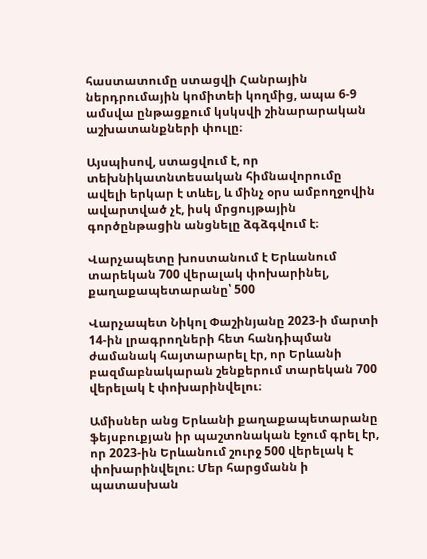հաստատումը ստացվի Հանրային ներդրումային կոմիտեի կողմից, ապա 6-9 ամսվա ընթացքում կսկսվի շինարարական աշխատանքների փուլը։

Այսպիսով, ստացվում է, որ տեխնիկատնտեսական հիմնավորումը ավելի երկար է տևել, և մինչ օրս ամբողջովին ավարտված չէ, իսկ մրցույթային գործընթացին անցնելը ձգձգվում է։

Վարչապետը խոստանում է Երևանում տարեկան 700 վերալակ փոխարինել, քաղաքապետարանը՝ 500

Վարչապետ Նիկոլ Փաշինյանը 2023-ի մարտի 14-ին լրագրողների հետ հանդիպման ժամանակ հայտարարել էր, որ Երևանի բազմաբնակարան շենքերում տարեկան 700 վերելակ է փոխարինվելու։

Ամիսներ անց Երևանի քաղաքապետարանը ֆեյսբուքյան իր պաշտոնական էջում գրել էր, որ 2023-ին Երևանում շուրջ 500 վերելակ է փոխարինվելու։ Մեր հարցմանն ի պատասխան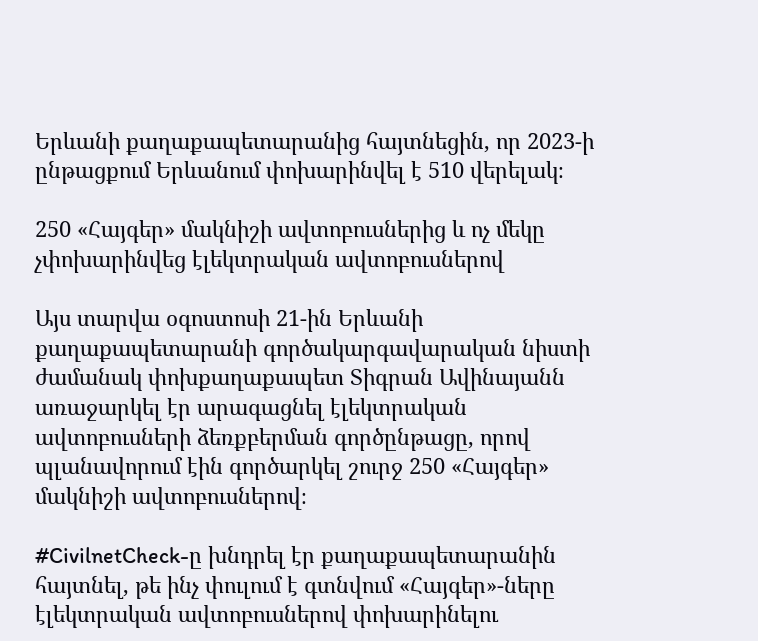Երևանի քաղաքապետարանից հայտնեցին, որ 2023-ի ընթացքում Երևանում փոխարինվել է 510 վերելակ։

250 «Հայգեր» մակնիշի ավտոբուսներից և ոչ մեկը չփոխարինվեց էլեկտրական ավտոբուսներով

Այս տարվա օգոստոսի 21-ին Երևանի քաղաքապետարանի գործակարգավարական նիստի ժամանակ փոխքաղաքապետ Տիգրան Ավինայանն առաջարկել էր արագացնել էլեկտրական ավտոբուսների ձեռքբերման գործընթացը, որով պլանավորում էին գործարկել շուրջ 250 «Հայգեր» մակնիշի ավտոբուսներով։

#CivilnetCheck-ը խնդրել էր քաղաքապետարանին հայտնել, թե ինչ փուլում է գտնվում «Հայգեր»-ները էլեկտրական ավտոբուսներով փոխարինելու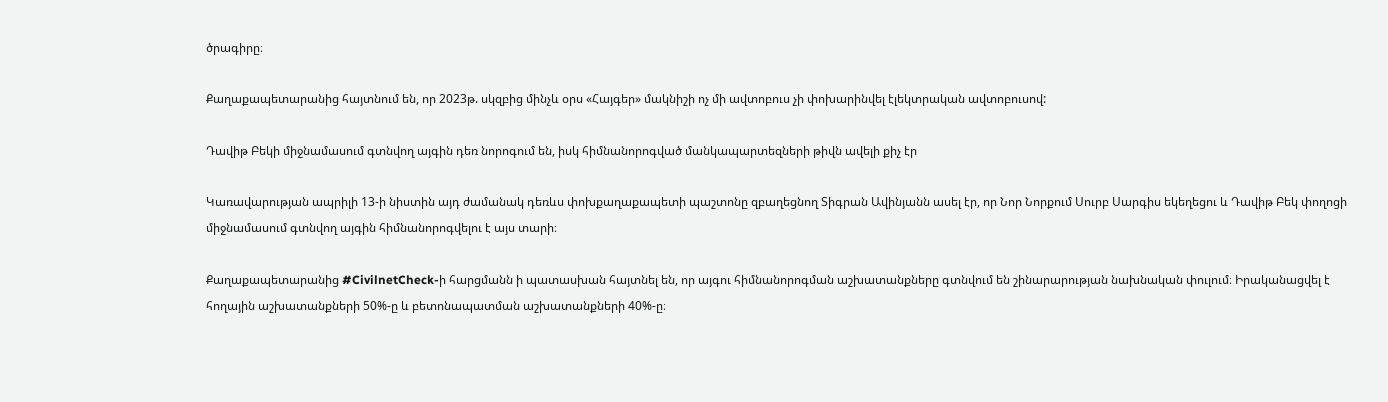ծրագիրը։

Քաղաքապետարանից հայտնում են, որ 2023թ. սկզբից մինչև օրս «Հայգեր» մակնիշի ոչ մի ավտոբուս չի փոխարինվել էլեկտրական ավտոբուսով:

Դավիթ Բեկի միջնամասում գտնվող այգին դեռ նորոգում են, իսկ հիմնանորոգված մանկապարտեզների թիվն ավելի քիչ էր

Կառավարության ապրիլի 13-ի նիստին այդ ժամանակ դեռևս փոխքաղաքապետի պաշտոնը զբաղեցնող Տիգրան Ավինյանն ասել էր, որ Նոր Նորքում Սուրբ Սարգիս եկեղեցու և Դավիթ Բեկ փողոցի միջնամասում գտնվող այգին հիմնանորոգվելու է այս տարի։

Քաղաքապետարանից #CivilnetCheck-ի հարցմանն ի պատասխան հայտնել են, որ այգու հիմնանորոգման աշխատանքները գտնվում են շինարարության նախնական փուլում։ Իրականացվել է հողային աշխատանքների 50%-ը և բետոնապատման աշխատանքների 40%-ը։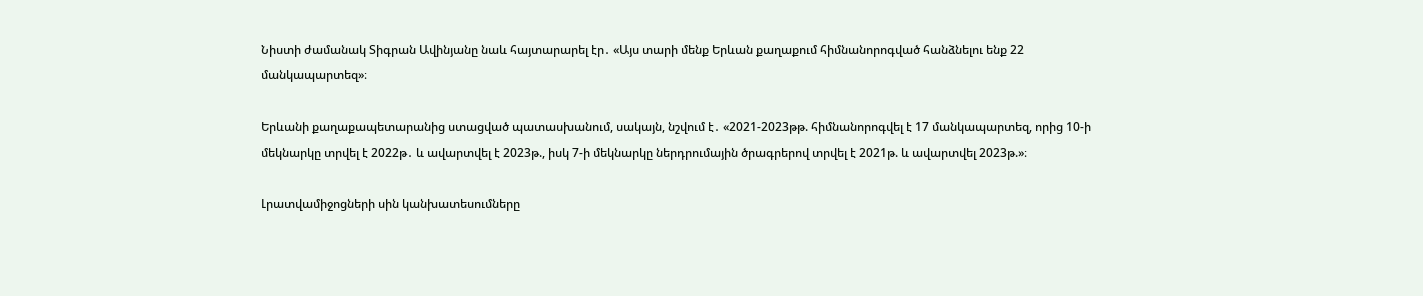Նիստի ժամանակ Տիգրան Ավինյանը նաև հայտարարել էր․ «Այս տարի մենք Երևան քաղաքում հիմնանորոգված հանձնելու ենք 22 մանկապարտեզ»։

Երևանի քաղաքապետարանից ստացված պատասխանում, սակայն, նշվում է․ «2021-2023թթ. հիմնանորոգվել է 17 մանկապարտեզ, որից 10-ի մեկնարկը տրվել է 2022թ․ և ավարտվել է 2023թ., իսկ 7-ի մեկնարկը ներդրումային ծրագրերով տրվել է 2021թ. և ավարտվել 2023թ.»։

Լրատվամիջոցների սին կանխատեսումները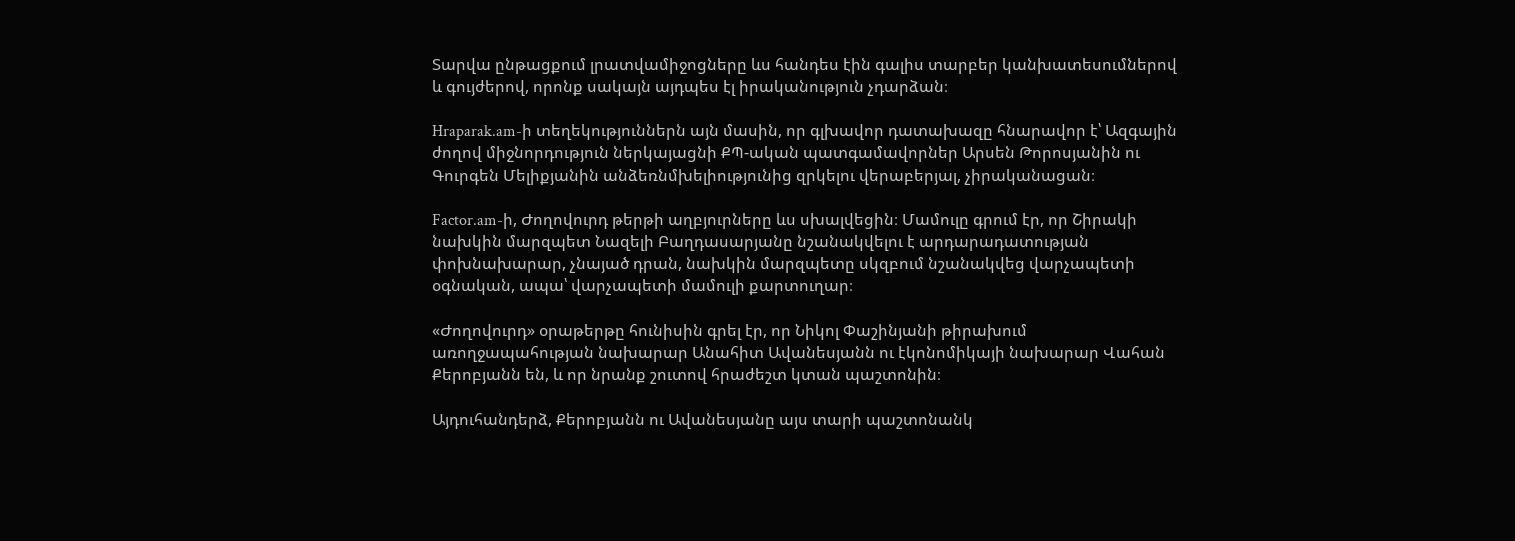Տարվա ընթացքում լրատվամիջոցները ևս հանդես էին գալիս տարբեր կանխատեսումներով և գույժերով, որոնք սակայն այդպես էլ իրականություն չդարձան։

Hraparak.am-ի տեղեկություններն այն մասին, որ գլխավոր դատախազը հնարավոր է՝ Ազգային ժողով միջնորդություն ներկայացնի ՔՊ-ական պատգամավորներ Արսեն Թորոսյանին ու Գուրգեն Մելիքյանին անձեռնմխելիությունից զրկելու վերաբերյալ, չիրականացան։

Factor.am-ի, Ժողովուրդ թերթի աղբյուրները ևս սխալվեցին։ Մամուլը գրում էր, որ Շիրակի նախկին մարզպետ Նազելի Բաղդասարյանը նշանակվելու է արդարադատության փոխնախարար, չնայած դրան, նախկին մարզպետը սկզբում նշանակվեց վարչապետի օգնական, ապա՝ վարչապետի մամուլի քարտուղար։

«Ժողովուրդ» օրաթերթը հունիսին գրել էր, որ Նիկոլ Փաշինյանի թիրախում առողջապահության նախարար Անահիտ Ավանեսյանն ու էկոնոմիկայի նախարար Վահան Քերոբյանն են, և որ նրանք շուտով հրաժեշտ կտան պաշտոնին։

Այդուհանդերձ, Քերոբյանն ու Ավանեսյանը այս տարի պաշտոնանկ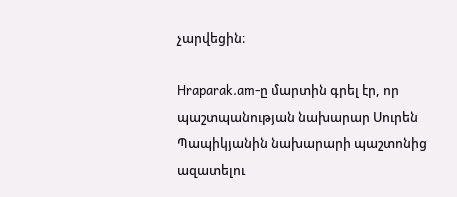չարվեցին։

Hraparak.am-ը մարտին գրել էր, որ պաշտպանության նախարար Սուրեն Պապիկյանին նախարարի պաշտոնից ազատելու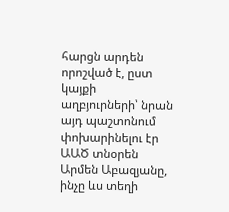հարցն արդեն որոշված է, ըստ կայքի աղբյուրների՝ նրան այդ պաշտոնում փոխարինելու էր ԱԱԾ տնօրեն Արմեն Աբազյանը, ինչը ևս տեղի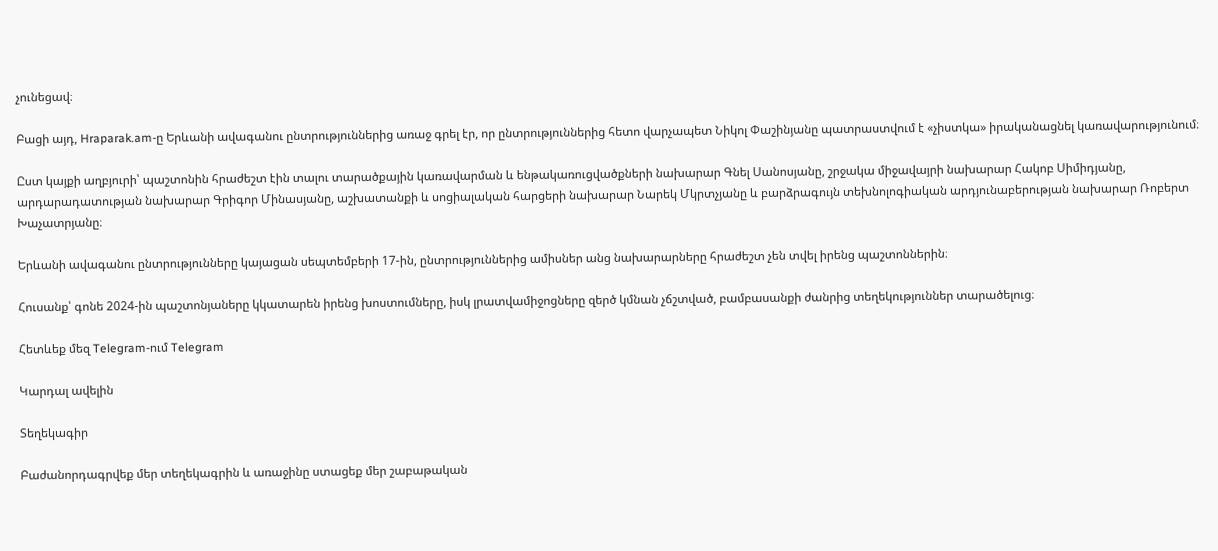չունեցավ։

Բացի այդ, Hraparak.am-ը Երևանի ավագանու ընտրություններից առաջ գրել էր, որ ընտրություններից հետո վարչապետ Նիկոլ Փաշինյանը պատրաստվում է «չիստկա» իրականացնել կառավարությունում։

Ըստ կայքի աղբյուրի՝ պաշտոնին հրաժեշտ էին տալու տարածքային կառավարման և ենթակառուցվածքների նախարար Գնել Սանոսյանը, շրջակա միջավայրի նախարար Հակոբ Սիմիդյանը, արդարադատության նախարար Գրիգոր Մինասյանը, աշխատանքի և սոցիալական հարցերի նախարար Նարեկ Մկրտչյանը և բարձրագույն տեխնոլոգիական արդյունաբերության նախարար Ռոբերտ Խաչատրյանը։

Երևանի ավագանու ընտրությունները կայացան սեպտեմբերի 17-ին, ընտրություններից ամիսներ անց նախարարները հրաժեշտ չեն տվել իրենց պաշտոններին։

Հուսանք՝ գոնե 2024-ին պաշտոնյաները կկատարեն իրենց խոստումները, իսկ լրատվամիջոցները զերծ կմնան չճշտված, բամբասանքի ժանրից տեղեկություններ տարածելուց։

Հետևեք մեզ Telegram-ում Telegram

Կարդալ ավելին

Տեղեկագիր

Բաժանորդագրվեք մեր տեղեկագրին և առաջինը ստացեք մեր շաբաթական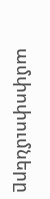ամփոփումները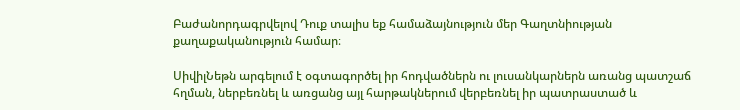Բաժանորդագրվելով Դուք տալիս եք համաձայնություն մեր Գաղտնիության քաղաքականություն համար։

ՍիվիլՆեթն արգելում է օգտագործել իր հոդվածներն ու լուսանկարներն առանց պատշաճ հղման, ներբեռնել և առցանց այլ հարթակներում վերբեռնել իր պատրաստած և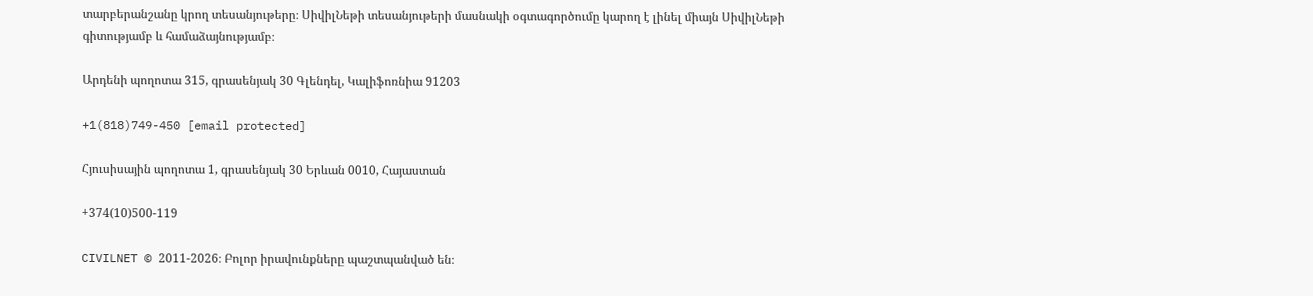տարբերանշանը կրող տեսանյութերը։ ՍիվիլՆեթի տեսանյութերի մասնակի օգտագործումը կարող է լինել միայն ՍիվիլՆեթի գիտությամբ և համաձայնությամբ։

Արդենի պողոտա 315, գրասենյակ 30 Գլենդել, Կալիֆոռնիա 91203

+1(818)749-450 [email protected]

Հյուսիսային պողոտա 1, գրասենյակ 30 Երևան 0010, Հայաստան

+374(10)500-119

CIVILNET © 2011-2026։ Բոլոր իրավունքները պաշտպանված են։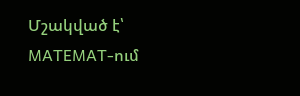Մշակված է՝ MATEMAT-ում